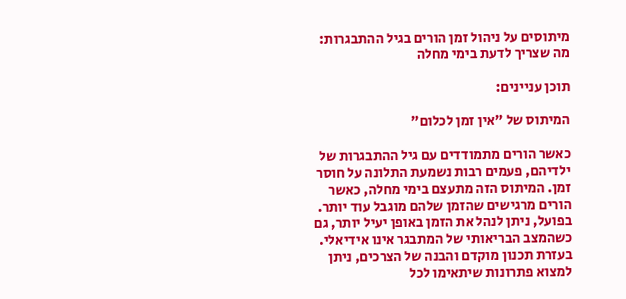מיתוסים על ניהול זמן הורים בגיל ההתבגרות: מה שצריך לדעת בימי מחלה

תוכן עניינים:

המיתוס של "אין זמן לכלום"

כאשר הורים מתמודדים עם גיל ההתבגרות של ילדיהם, פעמים רבות נשמעת התלונה על חוסר זמן. המיתוס הזה מתעצם בימי מחלה, כאשר הורים מרגישים שהזמן שלהם מוגבל עוד יותר. בפועל, ניתן לנהל את הזמן באופן יעיל יותר, גם כשהמצב הבריאותי של המתבגר אינו אידיאלי. בעזרת תכנון מוקדם והבנה של הצרכים, ניתן למצוא פתרונות שיתאימו לכל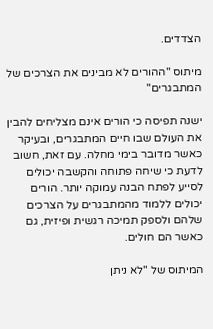הצדדים.

מיתוס "ההורים לא מבינים את הצרכים של המתבגרים"

ישנה תפיסה כי הורים אינם מצליחים להבין את העולם שבו חיים המתבגרים, ובעיקר כאשר מדובר בימי מחלה. עם זאת, חשוב לדעת כי שיחה פתוחה והקשבה יכולים לסייע לפתח הבנה עמוקה יותר. הורים יכולים ללמוד מהמתבגרים על הצרכים שלהם ולספק תמיכה רגשית ופיזית, גם כאשר הם חולים.

המיתוס של "לא ניתן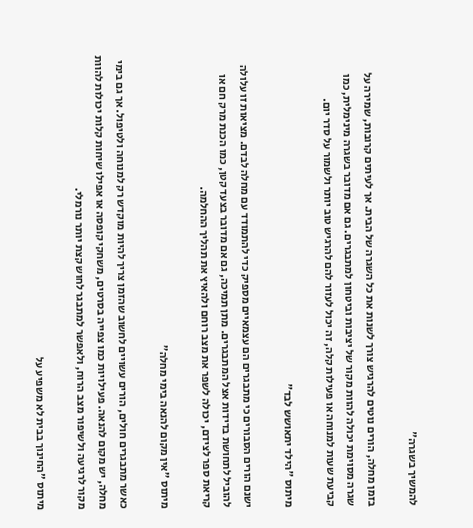להמשיך בשגרה"

בזמן מחלה, הורים נוטים להרגיש צורך לשנות את כל השגרה של הבית. אך לעיתים קרובות, שמירה על שגרה מסוימת יכולה להוות מקור של יציבות וביטחון למתבגרים. גם אם מדובר בשגרה מינימלית, כמו קביעת שעות למנוחה או פעילות קלה, זה יכול לעזור להם להרגיש טוב יותר ולשמור על סדר יום.

מיתוס "הילד יתאושש לבד"

ישנם הורים הסבורים כי מתבגרים הם עצמאיים מספיק כדי להתמודד עם מחלה לבדם. מציאות זו עלולה להוביל לתחושת בדידות אצל המתבגרים. מתן תמיכה, גם אם מדובר בצעד קטן, כמו הכנת מרק חם או קריאת ספר לצידם, יכולה לשפר את מצב רוחם ולהאיץ את תהליך ההחלמה.

מיתוס "אין מקום להנאה בימי מחלה"

כאשר מתבגרים חולים, הורים עשויים לחשוב שהזמן צריך להיות מוקדש רק למנוחה ולטיפול. אך גם בימי מחלה, יש מקום להנאה. פעילויות כמו צפייה בסרטים, משחקי קופסה או אפילו שיחות קלות יכולות להוות מקור לרגיעה ולשיפור מצב הרוח, ולאפשר למתבגר לחוש קצת יותר נורמלי.

מיתוס "החינוך בבית לא משפיע על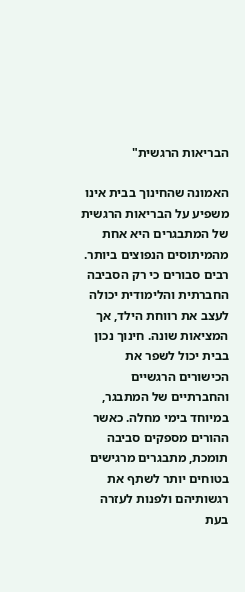הבריאות הרגשית"

האמונה שהחינוך בבית אינו משפיע על הבריאות הרגשית של המתבגרים היא אחת מהמיתוסים הנפוצים ביותר. רבים סבורים כי רק הסביבה החברתית והלימודית יכולה לעצב את רווחת הילד, אך המציאות שונה. חינוך נכון בבית יכול לשפר את הכישורים הרגשיים והחברתיים של המתבגר, במיוחד בימי מחלה. כאשר ההורים מספקים סביבה תומכת, מתבגרים מרגישים בטוחים יותר לשתף את רגשותיהם ולפנות לעזרה בעת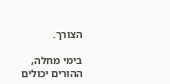הצורך.

בימי מחלה, ההורים יכולים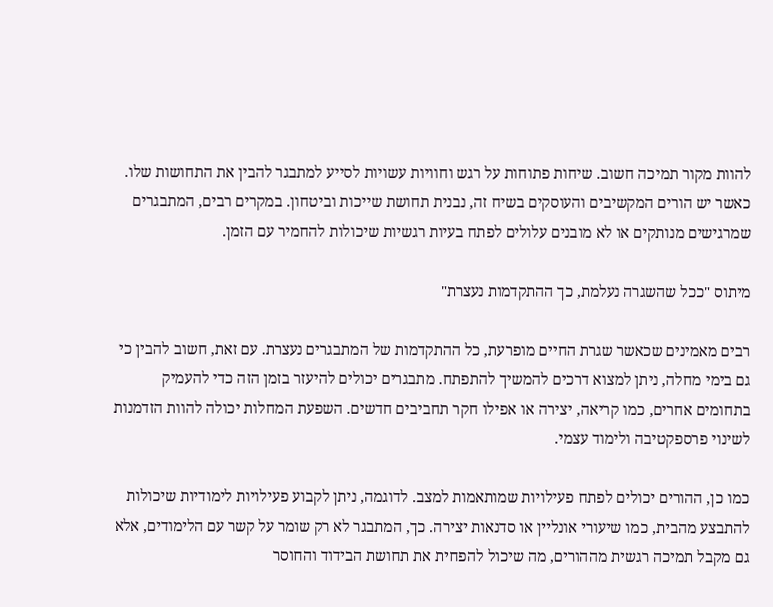להוות מקור תמיכה חשוב. שיחות פתוחות על רגש וחוויות עשויות לסייע למתבגר להבין את התחושות שלו. כאשר יש הורים המקשיבים והעוסקים בשיח זה, נבנית תחושת שייכות וביטחון. במקרים רבים, המתבגרים שמרגישים מנותקים או לא מובנים עלולים לפתח בעיות רגשיות שיכולות להחמיר עם הזמן.

מיתוס "ככל שהשגרה נעלמת, כך ההתקדמות נעצרת"

רבים מאמינים שכאשר שגרת החיים מופרעת, כל ההתקדמות של המתבגרים נעצרת. עם זאת, חשוב להבין כי גם בימי מחלה, ניתן למצוא דרכים להמשיך להתפתח. מתבגרים יכולים להיעזר בזמן הזה כדי להעמיק בתחומים אחרים, כמו קריאה, יצירה או אפילו חקר תחביבים חדשים. השפעת המחלות יכולה להוות הזדמנות לשינוי פרספקטיבה ולימוד עצמי.

כמו כן, ההורים יכולים לפתח פעילויות שמותאמות למצב. לדוגמה, ניתן לקבוע פעילויות לימודיות שיכולות להתבצע מהבית, כמו שיעורי אונליין או סדנאות יצירה. כך, המתבגר לא רק שומר על קשר עם הלימודים, אלא גם מקבל תמיכה רגשית מההורים, מה שיכול להפחית את תחושת הבידוד והחוסר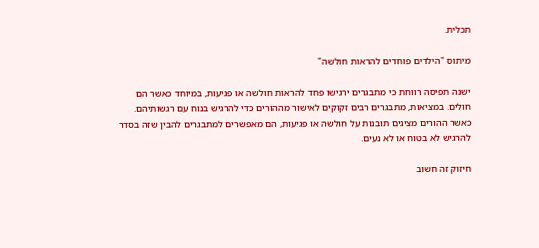תכלית.

מיתוס "הילדים פוחדים להראות חולשה"

ישנה תפיסה רווחת כי מתבגרים ירגישו פחד להראות חולשה או פגיעות, במיוחד כאשר הם חולים. במציאות, מתבגרים רבים זקוקים לאישור מההורים כדי להרגיש בנוח עם רגשותיהם. כאשר ההורים מציגים תובנות על חולשה או פגיעות, הם מאפשרים למתבגרים להבין שזה בסדר להרגיש לא בטוח או לא נעים.

חיזוק זה חשוב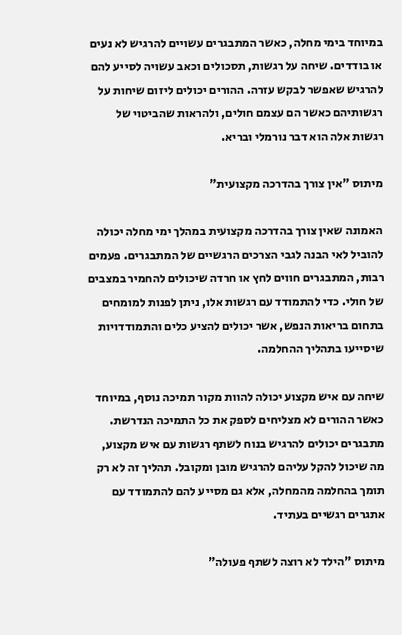במיוחד בימי מחלה, כאשר המתבגרים עשויים להרגיש לא נעים או בודדים. שיחה על רגשות, תסכולים וכאב עשויה לסייע להם להרגיש שאפשר לבקש עזרה. ההורים יכולים ליזום שיחות על רגשותיהם כאשר הם עצמם חולים, ולהראות שהביטוי של רגשות אלה הוא דבר נורמלי ובריא.

מיתוס "אין צורך בהדרכה מקצועית"

האמונה שאין צורך בהדרכה מקצועית במהלך ימי מחלה יכולה להוביל לאי הבנה לגבי הצרכים הרגשיים של המתבגרים. פעמים רבות, המתבגרים חווים לחץ או חרדה שיכולים להחמיר במצבים של חולי. כדי להתמודד עם רגשות אלו, ניתן לפנות למומחים בתחום בריאות הנפש, אשר יכולים להציע כלים והתמודדויות שיסייעו בתהליך ההחלמה.

שיחה עם איש מקצוע יכולה להוות מקור תמיכה נוסף, במיוחד כאשר ההורים לא מצליחים לספק את כל התמיכה הנדרשת. מתבגרים יכולים להרגיש בנוח לשתף רגשות עם איש מקצוע, מה שיכול להקל עליהם להרגיש מובן ומקובל. תהליך זה לא רק תומך בהחלמה מהמחלה, אלא גם מסייע להם להתמודד עם אתגרים רגשיים בעתיד.

מיתוס "הילד לא רוצה לשתף פעולה"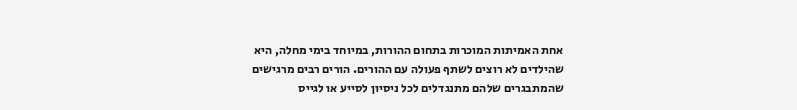אחת האמיתות המוכרות בתחום ההורות, במיוחד בימי מחלה, היא שהילדים לא רוצים לשתף פעולה עם ההורים. הורים רבים מרגישים שהמתבגרים שלהם מתנגדלים לכל ניסיון לסייע או לגייס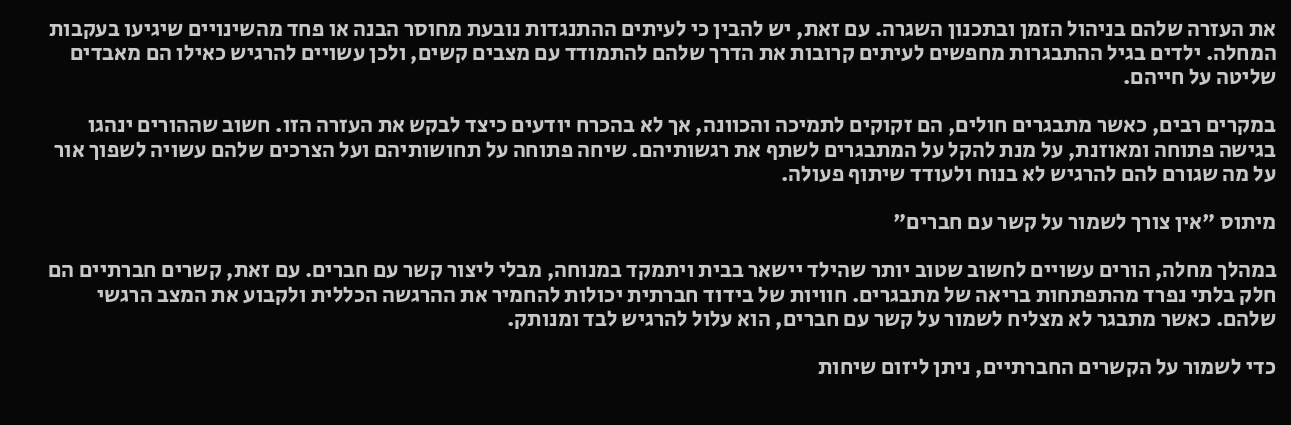את העזרה שלהם בניהול הזמן ובתכנון השגרה. עם זאת, יש להבין כי לעיתים ההתנגדות נובעת מחוסר הבנה או פחד מהשינויים שיגיעו בעקבות המחלה. ילדים בגיל ההתבגרות מחפשים לעיתים קרובות את הדרך שלהם להתמודד עם מצבים קשים, ולכן עשויים להרגיש כאילו הם מאבדים שליטה על חייהם.

במקרים רבים, כאשר מתבגרים חולים, הם זקוקים לתמיכה והכוונה, אך לא בהכרח יודעים כיצד לבקש את העזרה הזו. חשוב שההורים ינהגו בגישה פתוחה ומאוזנת, על מנת להקל על המתבגרים לשתף את רגשותיהם. שיחה פתוחה על תחושותיהם ועל הצרכים שלהם עשויה לשפוך אור על מה שגורם להם להרגיש לא בנוח ולעודד שיתוף פעולה.

מיתוס "אין צורך לשמור על קשר עם חברים"

במהלך מחלה, הורים עשויים לחשוב שטוב יותר שהילד יישאר בבית ויתמקד במנוחה, מבלי ליצור קשר עם חברים. עם זאת, קשרים חברתיים הם חלק בלתי נפרד מהתפתחות בריאה של מתבגרים. חוויות של בידוד חברתית יכולות להחמיר את ההרגשה הכללית ולקבוע את המצב הרגשי שלהם. כאשר מתבגר לא מצליח לשמור על קשר עם חברים, הוא עלול להרגיש לבד ומנותק.

כדי לשמור על הקשרים החברתיים, ניתן ליזום שיחות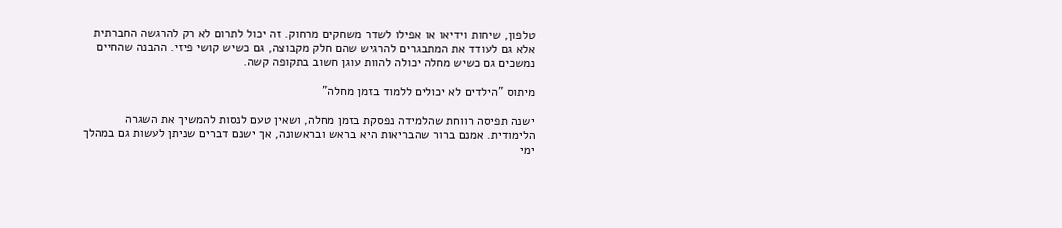טלפון, שיחות וידיאו או אפילו לשדר משחקים מרחוק. זה יכול לתרום לא רק להרגשה החברתית אלא גם לעודד את המתבגרים להרגיש שהם חלק מקבוצה, גם כשיש קושי פיזי. ההבנה שהחיים נמשכים גם כשיש מחלה יכולה להוות עוגן חשוב בתקופה קשה.

מיתוס "הילדים לא יכולים ללמוד בזמן מחלה"

ישנה תפיסה רווחת שהלמידה נפסקת בזמן מחלה, ושאין טעם לנסות להמשיך את השגרה הלימודית. אמנם ברור שהבריאות היא בראש ובראשונה, אך ישנם דברים שניתן לעשות גם במהלך ימי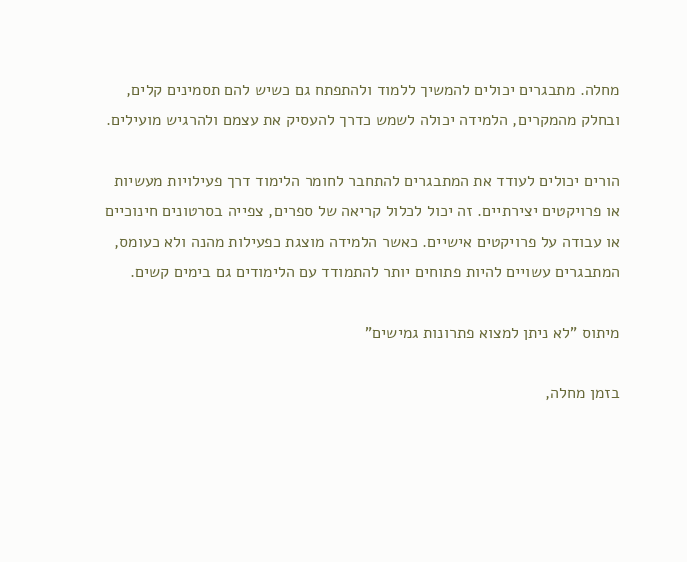מחלה. מתבגרים יכולים להמשיך ללמוד ולהתפתח גם כשיש להם תסמינים קלים, ובחלק מהמקרים, הלמידה יכולה לשמש כדרך להעסיק את עצמם ולהרגיש מועילים.

הורים יכולים לעודד את המתבגרים להתחבר לחומר הלימוד דרך פעילויות מעשיות או פרויקטים יצירתיים. זה יכול לכלול קריאה של ספרים, צפייה בסרטונים חינוכיים או עבודה על פרויקטים אישיים. כאשר הלמידה מוצגת כפעילות מהנה ולא כעומס, המתבגרים עשויים להיות פתוחים יותר להתמודד עם הלימודים גם בימים קשים.

מיתוס "לא ניתן למצוא פתרונות גמישים"

בזמן מחלה,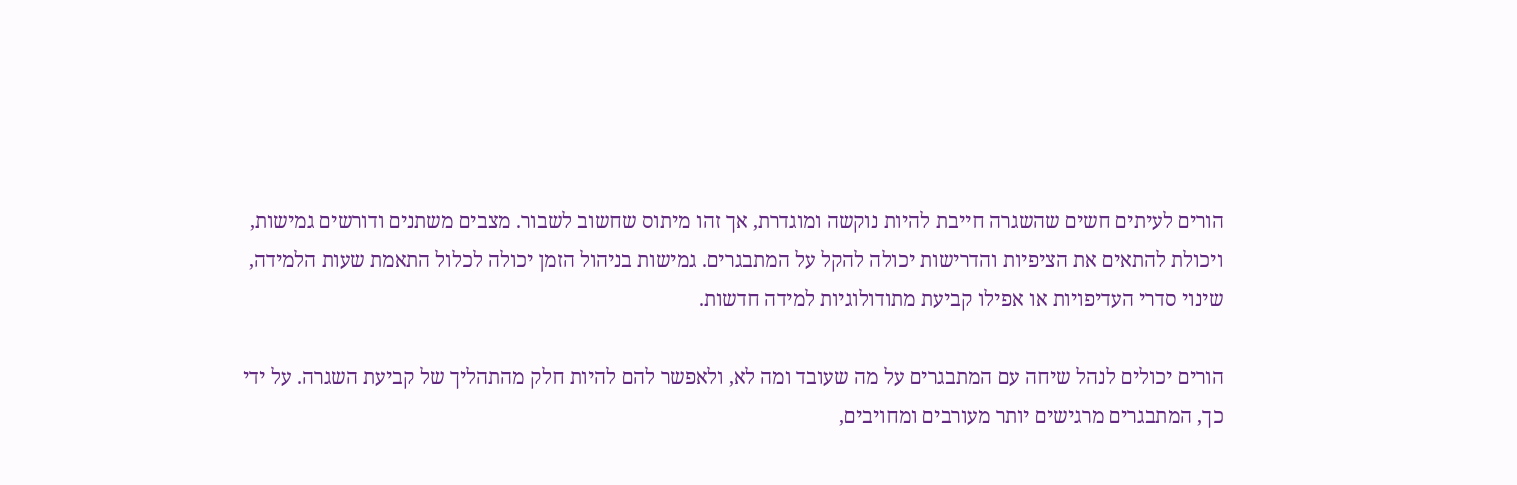הורים לעיתים חשים שהשגרה חייבת להיות נוקשה ומוגדרת, אך זהו מיתוס שחשוב לשבור. מצבים משתנים ודורשים גמישות, ויכולת להתאים את הציפיות והדרישות יכולה להקל על המתבגרים. גמישות בניהול הזמן יכולה לכלול התאמת שעות הלמידה, שינוי סדרי העדיפויות או אפילו קביעת מתודולוגיות למידה חדשות.

הורים יכולים לנהל שיחה עם המתבגרים על מה שעובד ומה לא, ולאפשר להם להיות חלק מהתהליך של קביעת השגרה. על ידי כך, המתבגרים מרגישים יותר מעורבים ומחויבים,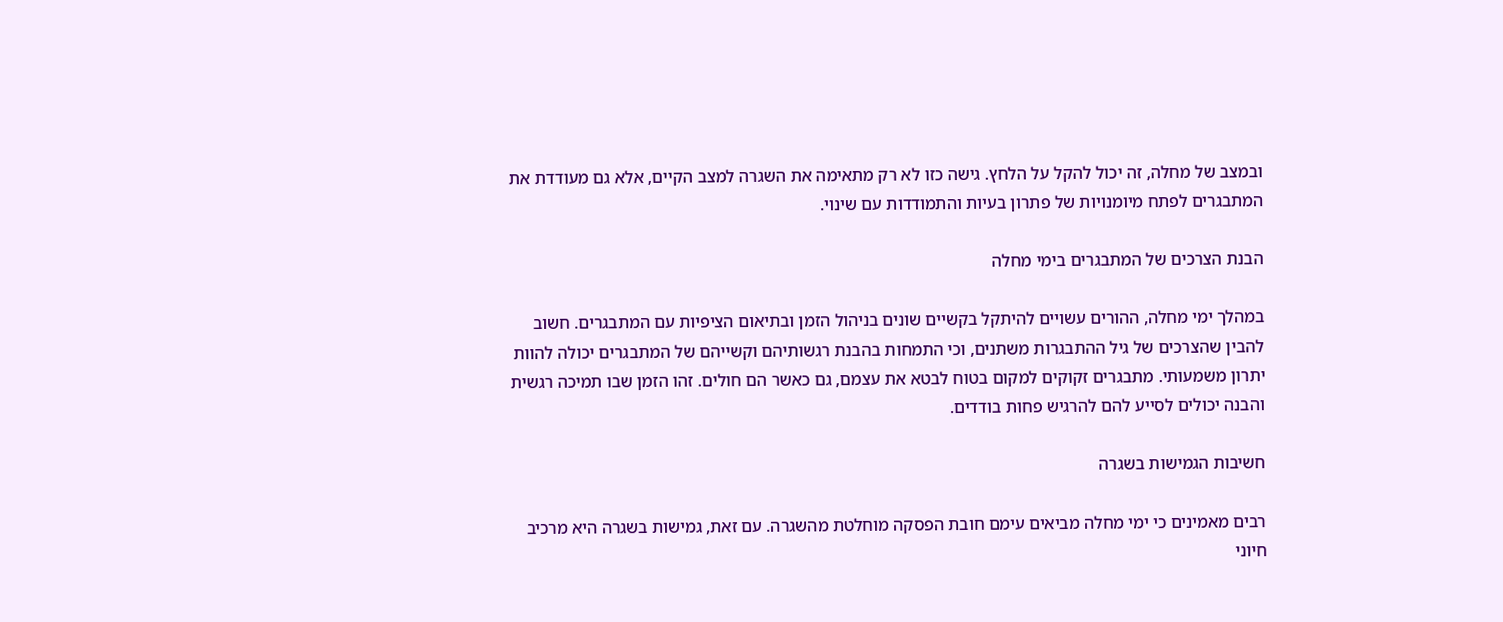ובמצב של מחלה, זה יכול להקל על הלחץ. גישה כזו לא רק מתאימה את השגרה למצב הקיים, אלא גם מעודדת את המתבגרים לפתח מיומנויות של פתרון בעיות והתמודדות עם שינוי.

הבנת הצרכים של המתבגרים בימי מחלה

במהלך ימי מחלה, ההורים עשויים להיתקל בקשיים שונים בניהול הזמן ובתיאום הציפיות עם המתבגרים. חשוב להבין שהצרכים של גיל ההתבגרות משתנים, וכי התמחות בהבנת רגשותיהם וקשייהם של המתבגרים יכולה להוות יתרון משמעותי. מתבגרים זקוקים למקום בטוח לבטא את עצמם, גם כאשר הם חולים. זהו הזמן שבו תמיכה רגשית והבנה יכולים לסייע להם להרגיש פחות בודדים.

חשיבות הגמישות בשגרה

רבים מאמינים כי ימי מחלה מביאים עימם חובת הפסקה מוחלטת מהשגרה. עם זאת, גמישות בשגרה היא מרכיב חיוני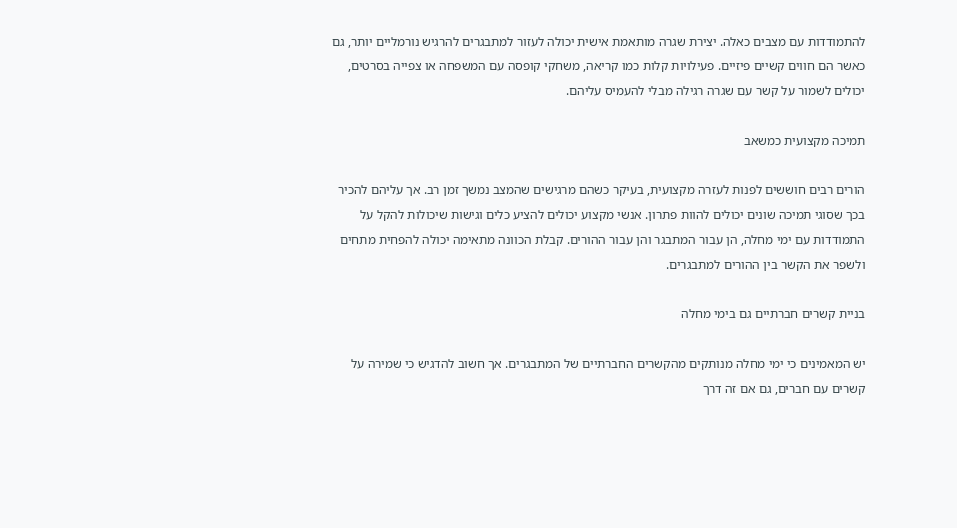להתמודדות עם מצבים כאלה. יצירת שגרה מותאמת אישית יכולה לעזור למתבגרים להרגיש נורמליים יותר, גם כאשר הם חווים קשיים פיזיים. פעילויות קלות כמו קריאה, משחקי קופסה עם המשפחה או צפייה בסרטים, יכולים לשמור על קשר עם שגרה רגילה מבלי להעמיס עליהם.

תמיכה מקצועית כמשאב

הורים רבים חוששים לפנות לעזרה מקצועית, בעיקר כשהם מרגישים שהמצב נמשך זמן רב. אך עליהם להכיר בכך שסוגי תמיכה שונים יכולים להוות פתרון. אנשי מקצוע יכולים להציע כלים וגישות שיכולות להקל על התמודדות עם ימי מחלה, הן עבור המתבגר והן עבור ההורים. קבלת הכוונה מתאימה יכולה להפחית מתחים ולשפר את הקשר בין ההורים למתבגרים.

בניית קשרים חברתיים גם בימי מחלה

יש המאמינים כי ימי מחלה מנותקים מהקשרים החברתיים של המתבגרים. אך חשוב להדגיש כי שמירה על קשרים עם חברים, גם אם זה דרך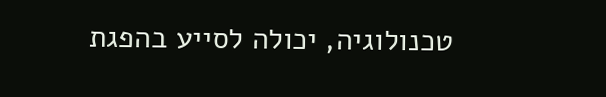טכנולוגיה, יכולה לסייע בהפגת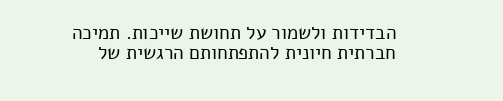הבדידות ולשמור על תחושת שייכות. תמיכה חברתית חיונית להתפתחותם הרגשית של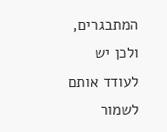המתבגרים, ולכן יש לעודד אותם לשמור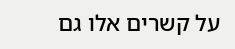על קשרים אלו גם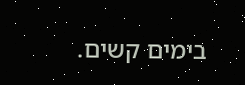בימים קשים.